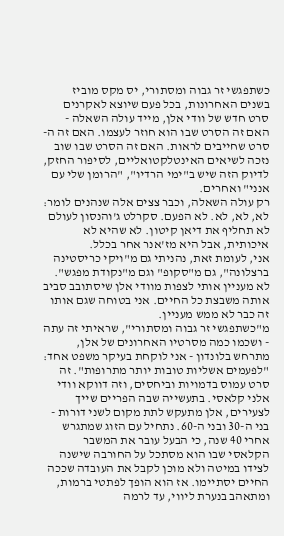כשתפגשי זר גבוה ומסתורי, יס מקס מוביז
בשנים האחרונות, בכל פעם שיוצא לאקרנים סרט חדש של וודי אלן, מייד עולה השאלה - האם זה הסרט שבו הוא חוזר לעצמו. האם זה ה-סרט שחייבים לראות. האם זה הסרט שבו שוב נזכה לשיאים האינטלקטואליים, לסיפור החזק, לדיוק הזה שיש ב"ימי הרדיו", "הרומן שלי עם אנני" ואחרים.
רק עולה השאלה, וכבר צצים אלה שנהנים לומר: לא, לא, לא. לא הפעם. סקרלט ג'והנסון לעולם לא תחליף את דיאן קיטון. לא שהיא לא איכותית, אבל היא מז'אנר אחר בכלל.
אני, לעומת זאת, נהניתי גם מ"ויקי כריסטינה ברצלונה", גם מ"סקופ" וגם מ"נקודת מפגש". לא מעניין אותי לצפות מוודי אלן שיסתובב סביב אותה משבצת כל החיים. אני בטוחה שגם אותו זה כבר לא ממש מעניין.
מ"כשתפגשי זר גבוה ומסתורי", שראיתי זה עתה - ושכמו כמה מסרטיו האחרונים של אלן, מתרחש בלונדון - אני לוקחת בעיקר משפט אחד: "לפעמים אשליות טובות יותר מתרופות". זה סרט עמוס בדמויות וביחסים, וזה דווקא וודי אלני קלאסי. בתעשייה שבה הפריים שייך לצעירים, אלן מתעקש לתת מקום לשני דורות - בני ה-30 ובני ה-60. נתחיל עם הזוג שמתגרש אחרי 40 שנה, כי הבעל עובר את המשבר הקלאסי שבו הוא מסתכל על החורבה שישנה לצידו במיטה ולא מוכן לקבל את העובדה שככה החיים יסתיימו. אז הוא הופך לפתטי ברמות, ומתאהב בנערת ליווי, עד לרמה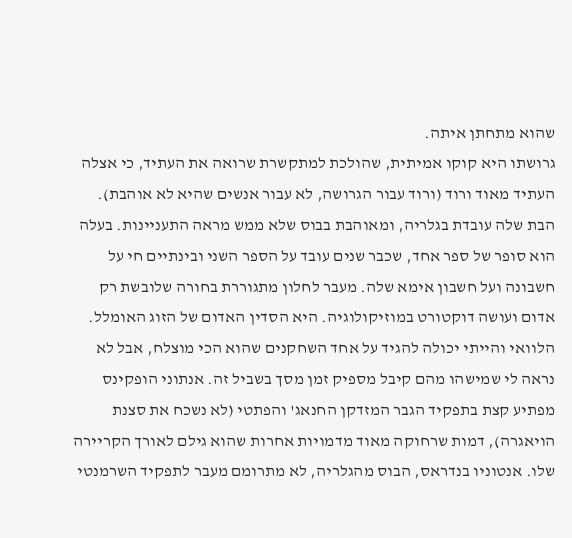שהוא מתחתן איתה.
גרושתו היא קוקו אמיתית, שהולכת למתקשרת שרואה את העתיד, כי אצלה העתיד מאוד ורוד (ורוד עבור הגרושה, לא עבור אנשים שהיא לא אוהבת). הבת שלה עובדת בגלריה, ומאוהבת בבוס שלא ממש מראה התעניינות. בעלה הוא סופר של ספר אחד, שכבר שנים עובד על הספר השני ובינתיים חי על חשבונה ועל חשבון אימא שלה. מעבר לחלון מתגוררת בחורה שלובשת רק אדום ועושה דוקטורט במוזיקולוגיה. היא הסדין האדום של הזוג האומלל.
הלוואי והייתי יכולה להגיד על אחד השחקנים שהוא הכי מוצלח, אבל לא נראה לי שמישהו מהם קיבל מספיק זמן מסך בשביל זה. אנתוני הופקינס מפתיע קצת בתפקיד הגבר המזדקן החנאג' והפתטי (לא נשכח את סצנת הויאגרה), דמות שרחוקה מאוד מדמויות אחרות שהוא גילם לאורך הקריירה שלו. אנטוניו בנדראס, הבוס מהגלריה, לא מתרומם מעבר לתפקיד השרמנטי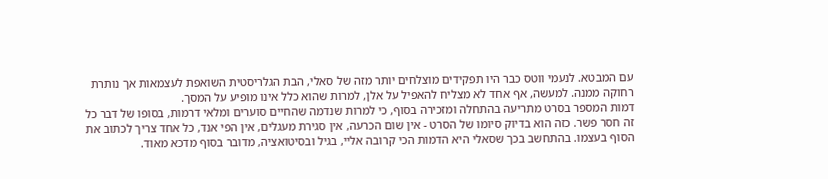עם המבטא. לנעמי ווטס כבר היו תפקידים מוצלחים יותר מזה של סאלי, הבת הגלריסטית השואפת לעצמאות אך נותרת רחוקה ממנה. למעשה, אף אחד לא מצליח להאפיל על אלן, למרות שהוא כלל אינו מופיע על המסך.
דמות המספר בסרט מתריעה בהתחלה ומזכירה בסוף, כי למרות שנדמה שהחיים סוערים ומלאי דרמות, בסופו של דבר כל זה חסר פשר. כזה הוא בדיוק סיומו של הסרט - אין שום הכרעה, אין סגירת מעגלים, אין הפי אנד, כל אחד צריך לכתוב את הסוף בעצמו. בהתחשב בכך שסאלי היא הדמות הכי קרובה אליי, בגיל ובסיטואציה, מדובר בסוף מדכא מאוד.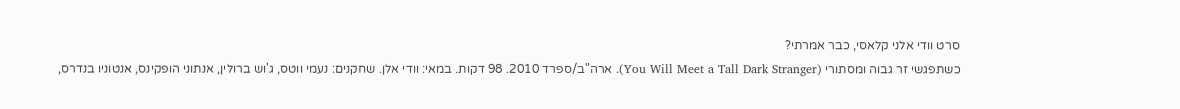סרט וודי אלני קלאסי, כבר אמרתי?
כשתפגשי זר גבוה ומסתורי (You Will Meet a Tall Dark Stranger). ארה"ב/ספרד 2010. 98 דקות. במאי: וודי אלן. שחקנים: נעמי ווטס, ג'וש ברולין, אנתוני הופקינס, אנטוניו בנדרס,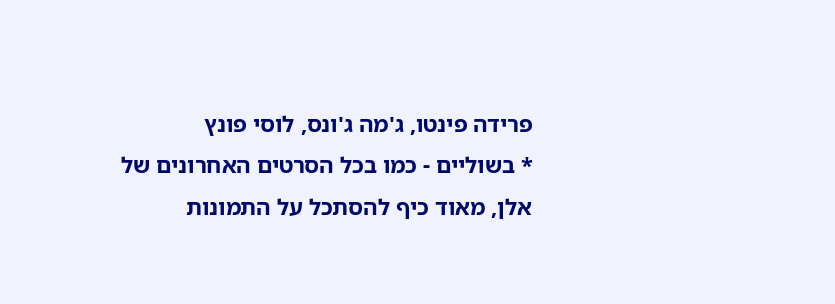פרידה פינטו, ג'מה ג'ונס, לוסי פונץ
* בשוליים - כמו בכל הסרטים האחרונים של אלן, מאוד כיף להסתכל על התמונות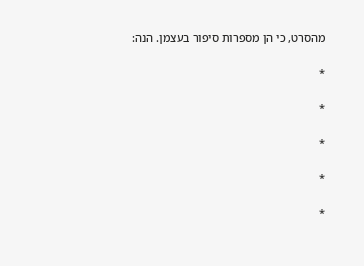מהסרט, כי הן מספרות סיפור בעצמן. הנה:

*

*

*

*

*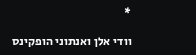*

וודי אלן ואנתוני הופקינס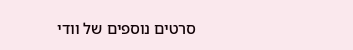סרטים נוספים של וודי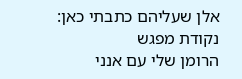אלן שעליהם כתבתי כאן:
נקודת מפגש
הרומן שלי עם אנני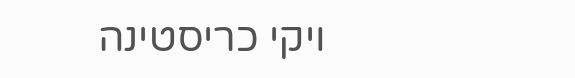ויקי כריסטינה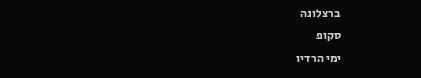ברצלונה
סקופ
ימי הרדיו